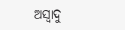ଅସ୍ୱାଦୁ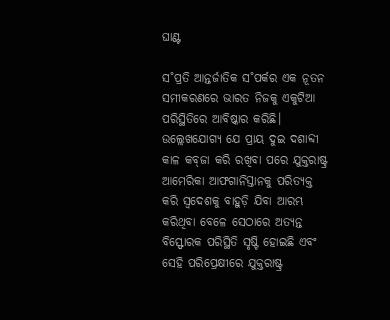ଘାଣ୍ଟ

ସ˚ପ୍ରତି ଆନ୍ତର୍ଜାତିକ ସ˚ପର୍କର ଏକ ନୂତନ ସମୀକରଣରେ ଭାରତ ନିଜକୁ ଏକୁଟିଆ ପରିସ୍ଥିତିରେ ଆବିଷ୍କାର କରିଛି। ଉଲ୍ଲେଖଯୋଗ୍ୟ ଯେ ପ୍ରାୟ ଦୁଇ ଦଶାବ୍ଦୀ କାଳ କବ୍‌ଜା କରି ରଖିବା ପରେ ଯୁକ୍ତରାଷ୍ଟ୍ର ଆମେରିକା ଆଫଗାନିସ୍ତାନକୁ ପରିତ୍ୟକ୍ତ କରି ସ୍ବଦେଶକୁ ବାହୁଡ଼ି ଯିବା ଆରମ୍ଭ କରିଥିବା ବେଳେ ସେଠାରେ ଅତ୍ୟନ୍ତ ବିସ୍ଫୋରକ ପରିସ୍ଥିତି ସୃଷ୍ଟି ହୋଇଛି ଏବଂ ସେହି ପରିପ୍ରେକ୍ଷୀରେ ଯୁକ୍ତରାଷ୍ଟ୍ର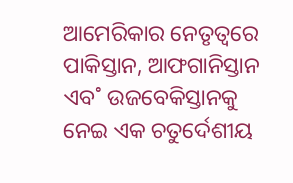ଆମେରିକାର ନେତୃତ୍ବରେ ପାକିସ୍ତାନ, ଆଫଗାନିସ୍ତାନ ଏବ˚ ଉଜବେକିସ୍ତାନକୁ ନେଇ ଏକ ଚତୁର୍ଦେଶୀୟ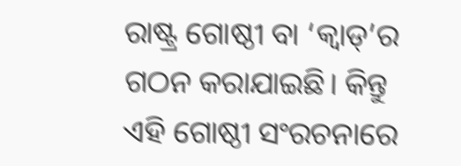ରାଷ୍ଟ୍ର ଗୋଷ୍ଠୀ ବା ‘କ୍ବାଡ୍‌’ର ଗଠନ କରାଯାଇଛି। କିନ୍ତୁ ଏହି ଗୋଷ୍ଠୀ ସଂରଚନାରେ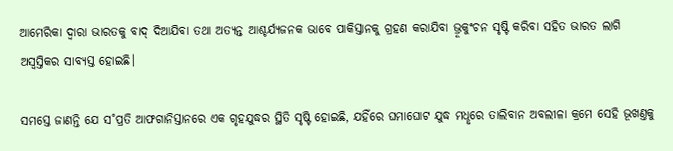ଆମେରିକା ଦ୍ବାରା ଭାରତକୁ ବାଦ୍‌ ଦିଆଯିବା ତଥା ଅତ୍ୟନ୍ତ ଆଶ୍ଚର୍ଯ୍ୟଜନକ ଭାବେ ପାକିସ୍ତାନକୁ ଗ୍ରହଣ କରାଯିବା ଭ୍ରୂକୁଂଚନ ସୃଷ୍ଟି କରିବା ସହିତ ଭାରତ ଲାଗି ଅସ୍ବସ୍ତିକର ସାବ୍ୟସ୍ତ ହୋଇଛି।

ସମସ୍ତେ ଜାଣନ୍ତି ଯେ ସ˚ପ୍ରତି ଆଫଗାନିସ୍ତାନରେ ଏକ ଗୃହଯୁଦ୍ଧର ସ୍ଥିତି ସୃଷ୍ଟି ହୋଇଛି, ଯହିଁରେ ଘମାଘୋଟ ଯୁଦ୍ଧ ମଧୢରେ ତାଲିବାନ ଅବଲୀଳା କ୍ରମେ ସେହି ଭୂଖଣ୍ତକୁ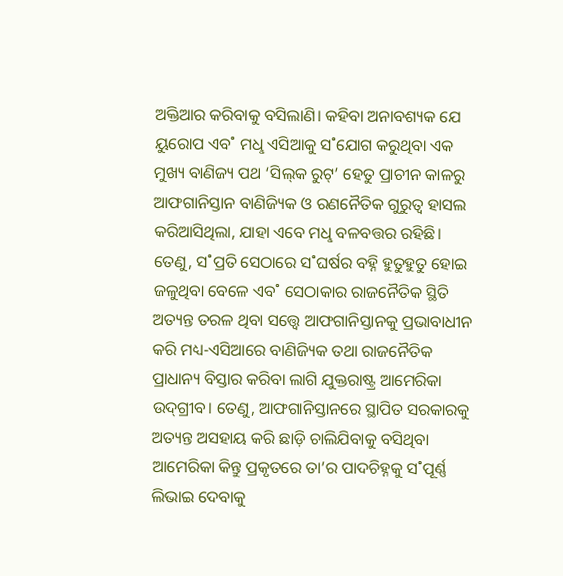ଅକ୍ତିଆର କରିବାକୁ ବସିଲାଣି। କହିବା ଅନାବଶ୍ୟକ ଯେ ୟୁରୋପ ଏବ˚ ମଧୢ ଏସିଆକୁ ସ˚ଯୋଗ କରୁଥିବା ଏକ ମୁଖ୍ୟ ବାଣିଜ୍ୟ ପଥ ‘ସିଲ୍‌କ ରୁଟ୍‌’ ହେତୁ ପ୍ରାଚୀନ କାଳରୁ ଆଫଗାନିସ୍ତାନ ବାଣିଜ୍ୟିକ ଓ ରଣନୈତିକ ଗୁରୁତ୍ବ ହାସଲ କରିଆସିଥିଲା, ଯାହା ଏବେ ମଧୢ ବଳବତ୍ତର ରହିଛି। ତେଣୁ, ସ˚ପ୍ରତି ସେଠାରେ ସ˚ଘର୍ଷର ବହ୍ନି ହୁତୁହୁତୁ ହୋଇ ଜଳୁଥିବା ବେଳେ ଏବ˚ ସେଠାକାର ରାଜନୈତିକ ସ୍ଥିତି ଅତ୍ୟନ୍ତ ତରଳ ଥିବା ସତ୍ତ୍ବେ ଆଫଗାନିସ୍ତାନକୁ ପ୍ରଭାବାଧୀନ କରି ମଧ୍ୟ-ଏସିଆରେ ବାଣିଜ୍ୟିକ ତଥା ରାଜନୈତିକ ପ୍ରାଧାନ୍ୟ ବିସ୍ତାର କରିବା ଲାଗି ଯୁକ୍ତରାଷ୍ଟ୍ର ଆମେରିକା ଉଦ୍‌ଗ୍ରୀବ। ‌ତେଣୁ, ଆଫଗାନିସ୍ତାନରେ ସ୍ଥାପିତ ସରକାରକୁ ଅତ୍ୟନ୍ତ ଅସହାୟ କରି ଛାଡ଼ି ଚାଲିଯିବାକୁ ବସିଥିବା ଆମେରିକା କିନ୍ତୁ ପ୍ରକୃତରେ ତା’ର ପାଦଚିହ୍ନକୁ ସ˚ପୂର୍ଣ୍ଣ ଲିଭାଇ ଦେବାକୁ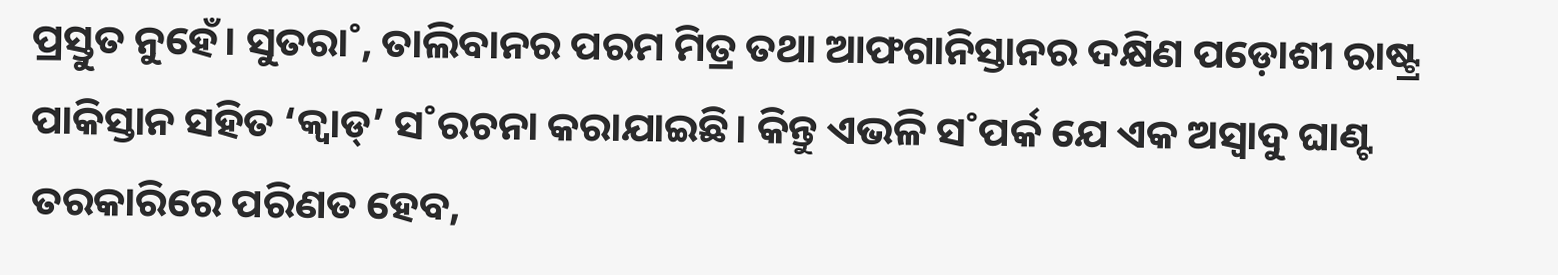ପ୍ରସ୍ତୁତ ନୁହେଁ। ସୁତରା˚, ତାଲିବାନର ପରମ ମିତ୍ର ତଥା ଆଫଗାନିସ୍ତାନର ଦକ୍ଷିଣ ପଡ଼ୋଶୀ ରାଷ୍ଟ୍ର ପାକିସ୍ତାନ ସହିତ ‘କ୍ବାଡ୍‌’ ସ˚ରଚନା କରାଯାଇଛି। କିନ୍ତୁ ଏଭଳି ସ˚ପର୍କ ଯେ ଏକ ଅସ୍ବାଦୁ ଘାଣ୍ଟ ତରକାରିରେ ପରିଣତ ହେବ,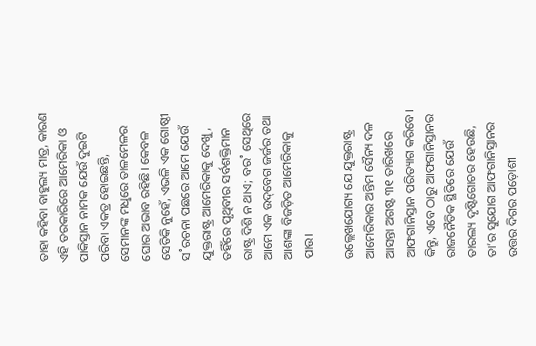ତାହା କହିବା ବାହୁଲ୍ୟ ମାତ୍ର, କାରଣ ଏହି ତରକାରିରେ ଆମେରିକା ଓ ପାକିସ୍ତାନ ନାମକ ଯେଉଁ ଦୁଇଟି ପରିବା ଏକତ୍ର ହୋଇଛନ୍ତି, ସେମାନଙ୍କ ମଧୢରେ ତାଳମେଳର ଘୋର ଅଭାବ ରହିଛି। କେବଳ ସେତିକି ନୁହେଁ, ଏଭଳି ଏକ ଗୋଷ୍ଠୀ ସ˚ରଚନା ପଛରେ ଆମେ ଯେଉଁ ଯୁକ୍ତରାଷ୍ଟ୍ର ଆମେରିକାକୁ ଦେଖୁ, ତହିଁରେ ପୃଥିବୀର ସର୍ବଶକ୍ତିମାନ ରାଷ୍ଟ୍ର ଦିଶି ନ ଥାଏ; ବର˚ ସେଥିରେ ଆମେ ଏକ ଉଦ୍‌ବେଗ ଜର୍ଜର ତଥା ଆଶଙ୍କା ବିଜଡ଼ିତ ଆମେରିକାକୁ ପାଉ।

ଉଲ୍ଲେଖଯୋଗ୍ୟ ଯେ ଯୁକ୍ତରାଷ୍ଟ୍ର ଆମେରିକାର ଅନ୍ତିମ ସୈନ୍ୟ ଦଳ ଆସନ୍ତା ଅଗଷ୍ଟ ୩୧ ତାରିଖରେ ଆଫଗାନିସ୍ତାନ ପରିତ୍ୟାଗ କରିବେ। କିନ୍ତୁ, ଏବେ ଠାରୁ ଆଫଗାନିସ୍ତାନର ରାଜନୈତିକ ସ୍ଥିତିରେ ଯେଉଁ ତାରଲ୍ୟ ଦୃଷ୍ଟିଗୋଚର ହେଉଛି, ତା’ର ସୁଯୋଗ ଆଫଗାନିସ୍ତାନର ଉତ୍ତର ଦିଗର ପଡ଼ୋଶୀ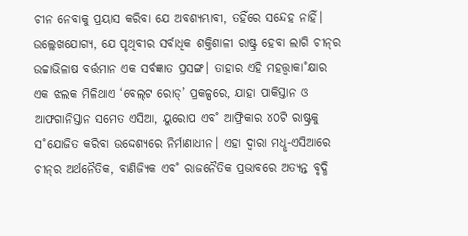ଚୀନ ନେବାକୁ ପ୍ରୟାସ କରିବା ଯେ ଅବଶ୍ୟମ୍ଭାବୀ, ତହିଁରେ ସନ୍ଦେହ ନାହିଁ। ଉଲ୍ଲେଖଯୋଗ୍ୟ, ଯେ ପୃଥିବୀର ସର୍ବାଧିକ ଶକ୍ତିଶାଳୀ ରାଷ୍ଟ୍ର ହେବା ଲାଗି ଚୀନ୍‌ର ଉଚ୍ଚାଭିଳାଷ ବର୍ତ୍ତମାନ ଏକ ସର୍ବଜ୍ଞାତ ପ୍ରସଙ୍ଗ। ତାହାର ଏହି ମହତ୍ତ୍ବାକା˚କ୍ଷାର ଏକ ଝଲକ ମିଳିଥାଏ ‘ବେଲ୍‌ଟ ରୋଡ୍‌’ ପ୍ରକଳ୍ପରେ, ଯାହା ପାକିସ୍ତାନ ଓ ଆଫଗାନିସ୍ତାନ ସମେତ ଏସିଆ, ୟୁରୋପ ଏବ˚ ଆଫ୍ରିକାର ୪୦ଟି ରାଷ୍ଟ୍ରକୁ ସ˚ଯୋଜିତ କରିବା ଉଦ୍ଦେଶ୍ୟରେ ନିର୍ମାଣାଧୀନ। ଏହା ଦ୍ବାରା ମଧୢ-ଏସିଆରେ ଚୀନ୍‌ର ଅର୍ଥନୈତିକ, ବାଣିଜ୍ୟିକ ଏବ˚ ରାଜନୈତିକ ପ୍ରଭାବରେ ଅତ୍ୟନ୍ତ ବୃଦ୍ଧି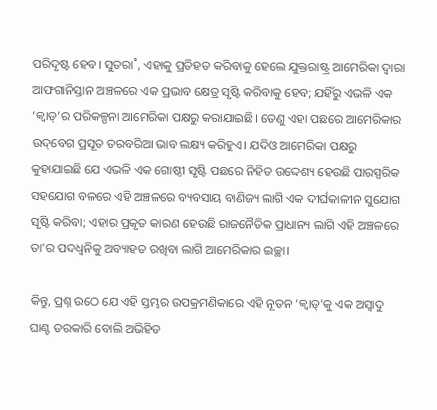ପରିଦୃଷ୍ଟ ହେବ। ସୁତରା˚, ଏହାକୁ ପ୍ରତିହତ କରିବାକୁ ହେଲେ ଯୁକ୍ତରାଷ୍ଟ୍ର ଆମେରିକା ଦ୍ବାରା ଆଫଗାନିସ୍ତାନ ଅଞ୍ଚଳରେ ଏକ ପ୍ରଭାବ କ୍ଷେତ୍ର ସୃଷ୍ଟି କରିବାକୁ ହେବ; ଯହିଁରୁ ଏଭଳି ଏକ ‘କ୍ବାଡ୍‌’ର ପରିକଳ୍ପନା ଆମେରିକା ପକ୍ଷରୁ କରାଯାଇଛି। ତେଣୁ ଏହା ପଛରେ ଆମେରିକାର ଉଦ୍‌ବେଗ ପ୍ରସୂତ ତରବରିଆ ଭାବ ଲକ୍ଷ୍ୟ କରିହୁଏ। ଯଦିଓ ଆମେରିକା ପକ୍ଷରୁ କୁହାଯାଇଛି ଯେ ଏଭଳି ଏକ ଗୋଷ୍ଠୀ ସୃଷ୍ଟି ପଛରେ ନିହିତ ଉଦ୍ଦେଶ୍ୟ ହେଉଛି ପାରସ୍ପରିକ ସହଯୋଗ ବଳରେ ଏହି ଅଞ୍ଚଳରେ ବ୍ୟବସାୟ ବାଣିଜ୍ୟ ଲାଗି ଏକ ଦୀର୍ଘକାଳୀନ ସୁଯୋଗ ସୃଷ୍ଟି କରିବା; ଏହାର ପ୍ରକୃତ କାରଣ ହେଉଛି ରାଜନୈତିକ ପ୍ରାଧାନ୍ୟ ଲାଗି ଏହି ଅଞ୍ଚଳରେ ତା’ର ପଦଧ୍ବନିକୁ ଅବ୍ୟାହତ ରଖିବା ଲାଗି ଆମେରିକାର ଇଚ୍ଛା।

କିନ୍ତୁ, ପ୍ରଶ୍ନ ଉଠେ ଯେ ଏହି ସ୍ତମ୍ଭର ଉପକ୍ରମଣିକାରେ ଏହି ନୂତନ ‘କ୍ବାଡ୍‌’କୁ ଏକ ଅସ୍ବାଦୁ ଘାଣ୍ଟ ତରକାରି ବୋଲି ଅଭିହିତ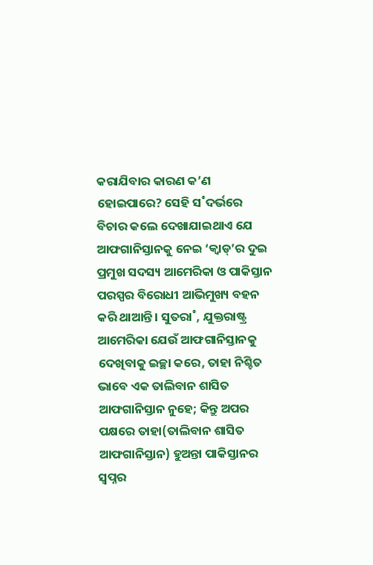କରାଯିବାର କାରଣ କ’ଣ ହୋଇପାରେ? ସେହି ସ˚ଦର୍ଭରେ ବିଚାର କଲେ ଦେଖାଯାଇଥାଏ ଯେ ଆଫଗାନିସ୍ତାନକୁ ନେଇ ‘କ୍ବାଡ୍‌’ର ଦୁଇ ପ୍ରମୁଖ ସଦସ୍ୟ ଆମେରିକା ଓ ପାକିସ୍ତାନ ପରସ୍ପର ବିରୋଧୀ ଆଭିମୁଖ୍ୟ ବହନ କରି ଥାଆନ୍ତି। ସୁତରା˚, ଯୁକ୍ତରାଷ୍ଟ୍ର ଆମେରିକା ଯେଉଁ ଆଫଗାନିସ୍ତାନକୁ ଦେଖିବାକୁ ଇଚ୍ଛା କରେ, ତାହା ନିଶ୍ଚିତ ଭାବେ ଏକ ତାଲିବାନ ଶାସିତ ଆଫଗାନିସ୍ତାନ ନୁହେ; କିନ୍ତୁ ଅପର ପକ୍ଷରେ ତାହା(ତାଲିବାନ ଶାସିତ ଆଫଗାନିସ୍ତାନ) ହୁଅନ୍ତା ପାକିସ୍ତାନର ସ୍ବପ୍ନର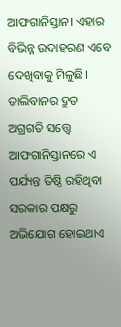ଆଫଗାନିସ୍ତାନ। ଏହାର ବିଭିନ୍ନ ଉଦାହରଣ ଏବେ ଦେଖିବାକୁ ମିଳୁଛି। ତାଲିବାନର ଦ୍ରୁତ ଅଗ୍ରଗତି ସତ୍ତ୍ବେ ଆଫଗାନିସ୍ତାନରେ ଏ ପର୍ଯ୍ୟନ୍ତ ତିଷ୍ଠି ରହିଥିବା ସରକାର ପକ୍ଷରୁ ଅଭିଯୋଗ ହୋଇଥାଏ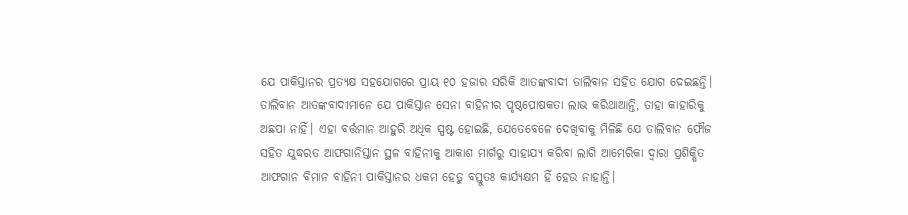ଯେ ପାକିସ୍ତାନର ପ୍ରତ୍ୟକ୍ଷ ସହଯୋଗରେ ପ୍ରାୟ ୧୦ ହଜାର ସରିକି ଆତଙ୍କବାଦୀ ତାଲିବାନ ସହିତ ଯୋଗ ଦେଇଛନ୍ତି। ତାଲିବାନ ଆତଙ୍କବାଦୀମାନେ ଯେ ପାକିସ୍ତାନ ସେନା ବାହିନୀର ପୃଷ୍ଠପୋଷକତା ଲାଭ କରିଥାଆନ୍ତି, ତାହା କାହାରିକୁ ଅଛପା ନାହିଁ। ଏହା ବର୍ତ୍ତମାନ ଆହୁରି ଅଧିକ ସ୍ପଷ୍ଟ ହୋଇଛି, ଯେତେବେଳେ ଦେଖିବାକୁ ମିଳିଛି ଯେ ତାଲିବାନ ଫୌଜ ସହିତ ଯୁଦ୍ଧରତ ଆଫଗାନିସ୍ତାନ ସ୍ଥଳ ବାହିନୀକୁ ଆକାଶ ମାର୍ଗରୁ ସାହାଯ୍ୟ କରିବା ଲାଗି ଆମେରିକା ଦ୍ବାରା ପ୍ରଶିକ୍ଷିତ ଆଫଗାନ ବିମାନ ବାହିନୀ ପାକିସ୍ତାନର ଧକମ ହେତୁ ବସ୍ତୁତଃ କାର୍ଯ୍ୟକ୍ଷମ ହିଁ ହେଉ ନାହାନ୍ତି।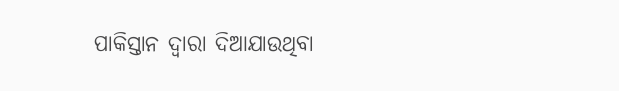ପାକିସ୍ତାନ ଦ୍ବାରା ଦିଆଯାଉଥିବା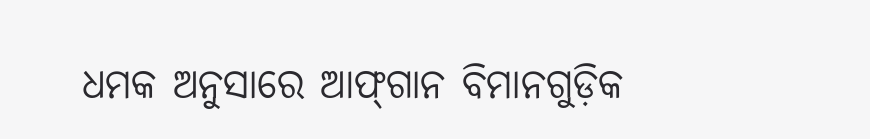ଧମକ ଅନୁସାରେ ଆଫ୍‌ଗାନ ବିମାନଗୁଡ଼ିକ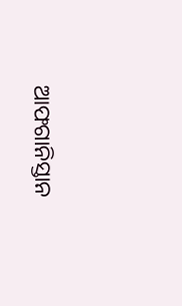ଆଫଗାନିସ୍ତାନ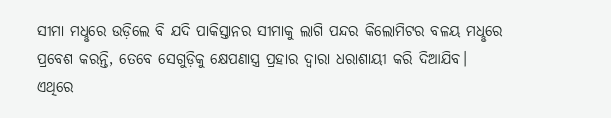ସୀମା ମଧୢରେ ଉଡ଼ିଲେ ବି ଯଦି ପାକିସ୍ତାନର ସୀମାକୁ ଲାଗି ପନ୍ଦର କିଲୋମିଟର ବଳୟ ମଧୢରେ ପ୍ରବେଶ କରନ୍ତି, ତେବେ ସେଗୁଡ଼ିକୁ କ୍ଷେପଣାସ୍ତ୍ର ପ୍ରହାର ଦ୍ବାରା ଧରାଶାୟୀ କରି ଦିଆଯିବ। ଏଥିରେ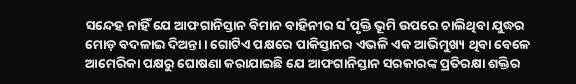ସନ୍ଦେହ ନାହିଁ ଯେ ଆଫଗାନିସ୍ତାନ ବିମାନ ବାହିନୀର ସ˚ପୃକ୍ତି ଭୂମି ଉପରେ ଚାଲିଥିବା ଯୁଦ୍ଧର ମୋଡ଼ ବଦଳାଇ ଦିଅନ୍ତା। ଗୋଟିଏ ପକ୍ଷରେ ପାକିସ୍ତାନର ଏଭଳି ଏକ ଆଭିମୁଖ୍ୟ ଥିବା ବେଳେ ଆମେରିକା ପକ୍ଷରୁ ଘୋଷଣା କରାଯାଇଛି ଯେ ଆଫଗାନିସ୍ତାନ ସରକାରଙ୍କ ପ୍ରତିରକ୍ଷା ଶକ୍ତିର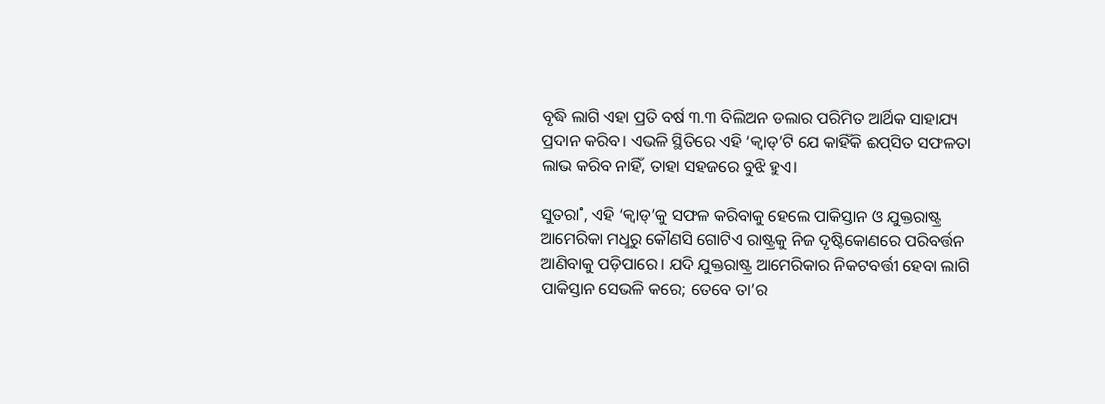ବୃଦ୍ଧି ଲାଗି ଏହା ପ୍ରତି ବର୍ଷ ୩.୩ ବିଲିଅନ ଡଲାର ପରିମିତ ଆର୍ଥିକ ସାହାଯ୍ୟ ପ୍ରଦାନ କରିବ। ଏଭଳି ସ୍ଥିତିରେ ଏହି ‘କ୍ବାଡ୍‌’ଟି ଯେ କାହିଁକି ଈପ୍‌ସିତ ସଫଳତା ଲାଭ କରିବ ନାହିଁ, ତାହା ସହଜରେ ବୁଝି ହୁଏ।

ସୁତରା˚, ଏହି ‘କ୍ବାଡ୍‌’କୁ ସଫଳ କରିବାକୁ ହେଲେ ପାକିସ୍ତାନ ଓ ଯୁକ୍ତରାଷ୍ଟ୍ର ଆମେରିକା ମଧୢରୁ କୌଣସି ଗୋଟିଏ ରାଷ୍ଟ୍ରକୁ ନିଜ ଦୃଷ୍ଟିକୋଣରେ ପରିବର୍ତ୍ତନ ଆଣିବାକୁ ପଡ଼ିପାରେ। ଯଦି ଯୁକ୍ତରାଷ୍ଟ୍ର ଆମେରିକାର ନିକଟବର୍ତ୍ତୀ ହେବା ଲାଗି ପାକିସ୍ତାନ ସେଭଳି କରେ; ତେବେ ତା’ର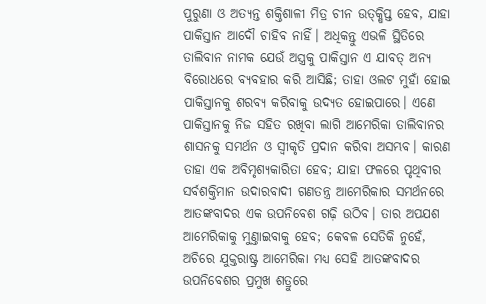ପୁରୁଣା ଓ ଅତ୍ୟନ୍ତ ଶକ୍ତିଶାଳୀ ମିତ୍ର ଚୀନ ଉତ୍‌କ୍ଷିପ୍ତ ହେବ, ଯାହା ପାକିସ୍ତାନ ଆଦୌ ଚାହିବ ନାହିଁ। ଅଧିକନ୍ତୁ ଏଭଳି ସ୍ଥିତିରେ ତାଲିବାନ ନାମକ ଯେଉଁ ଅସ୍ତ୍ରକୁ ପାକିସ୍ତାନ ଏ ଯାବତ୍‌ ଅନ୍ୟ ବିରୋଧରେ ବ୍ୟବହାର କରି ଆସିଛି; ତାହା ଓଲଟ ମୁହାଁ ହୋଇ ପାକିସ୍ତାନକୁ ଶରବ୍ୟ କରିବାକୁ ଉଦ୍ୟତ ହୋଇପାରେ। ଏଣେ ପାକିସ୍ତାନକୁ ନିଜ ସହିତ ରଖିବା ଲାଗି ଆମେରିକା ତାଲିବାନର ଶାସନକୁ ସମର୍ଥନ ଓ ସ୍ବୀକୃତି ପ୍ରଦାନ କରିବା ଅସମ୍ଭବ। କାରଣ ତାହା ଏକ ଅବିମୃଶ୍ୟକାରିତା ହେବ; ଯାହା ଫଳରେ ପୃଥିବୀର ସର୍ବଶକ୍ତିମାନ ଉଦାରବାଦୀ ଗଣତନ୍ତ୍ର ଆମେରିକାର ସମର୍ଥନରେ ଆତଙ୍କବାଦର ଏକ ଉପନିବେଶ ଗଢ଼ି ଉଠିବ। ତାର ଅପଯଶ ଆମେରିକାକୁ ମୁଣ୍ତାଇବାକୁ ହେବ; କେବଳ ସେତିକି ନୁହେଁ, ଅଚିରେ ଯୁକ୍ତରାଷ୍ଟ୍ର ଆମେରିକା ମଧ୍ୟ ସେହି ଆତଙ୍କବାଦର ଉପନିବେଶର ପ୍ରମୁଖ ଶତ୍ରୁରେ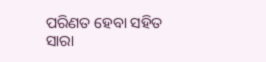ପରିଣତ ହେବା ସହିତ ସାରା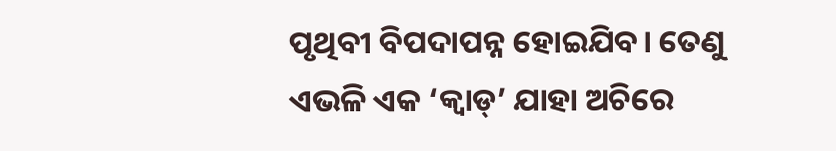ପୃଥିବୀ ବିପଦାପନ୍ନ ହୋଇଯିବ। ତେଣୁ ଏଭଳି ଏକ ‘କ୍ବାଡ୍‌’ ଯାହା ଅଚିରେ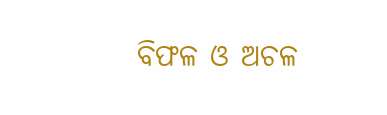ବିଫଳ ଓ ଅଚଳ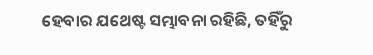ହେବାର ଯଥେଷ୍ଟ ସମ୍ଭାବନା ରହିଛି, ତହିଁରୁ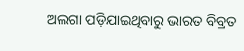ଅଲଗା ପଡ଼ିଯାଇଥିବାରୁ ଭାରତ ବିବ୍ରତ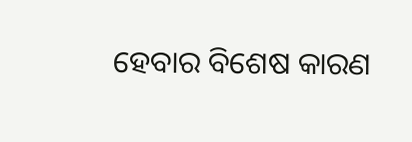ହେବାର ବିଶେଷ କାରଣ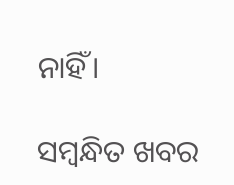ନାହିଁ।

ସମ୍ବନ୍ଧିତ ଖବର